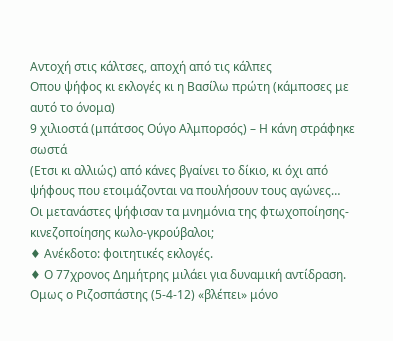Αντοχή στις κάλτσες, αποχή από τις κάλπες
Οπου ψήφος κι εκλογές κι η Βασίλω πρώτη (κάμποσες με αυτό το όνομα)
9 χιλιοστά (μπάτσος Ούγο Αλμπορσός) – Η κάνη στράφηκε σωστά
(Ετσι κι αλλιώς) από κάνες βγαίνει το δίκιο, κι όχι από ψήφους που ετοιμάζονται να πουλήσουν τους αγώνες…
Οι μετανάστες ψήφισαν τα μνημόνια της φτωχοποίησης-κινεζοποίησης κωλο-γκρούβαλοι;
♦ Ανέκδοτο: φοιτητικές εκλογές.
♦ Ο 77χρονος Δημήτρης μιλάει για δυναμική αντίδραση. Ομως ο Ριζοσπάστης (5-4-12) «βλέπει» μόνο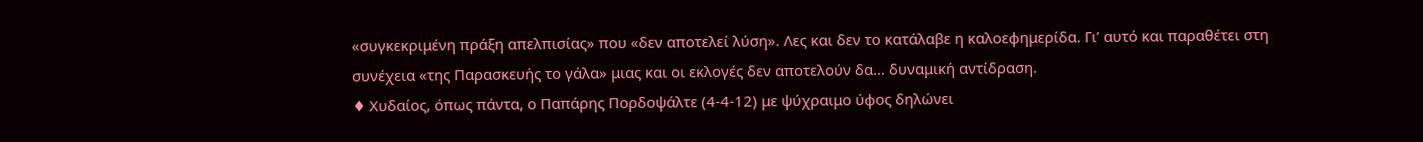«συγκεκριμένη πράξη απελπισίας» που «δεν αποτελεί λύση». Λες και δεν το κατάλαβε η καλοεφημερίδα. Γι’ αυτό και παραθέτει στη συνέχεια «της Παρασκευής το γάλα» μιας και οι εκλογές δεν αποτελούν δα… δυναμική αντίδραση.
♦ Χυδαίος, όπως πάντα, ο Παπάρης Πορδοψάλτε (4-4-12) με ψύχραιμο ύφος δηλώνει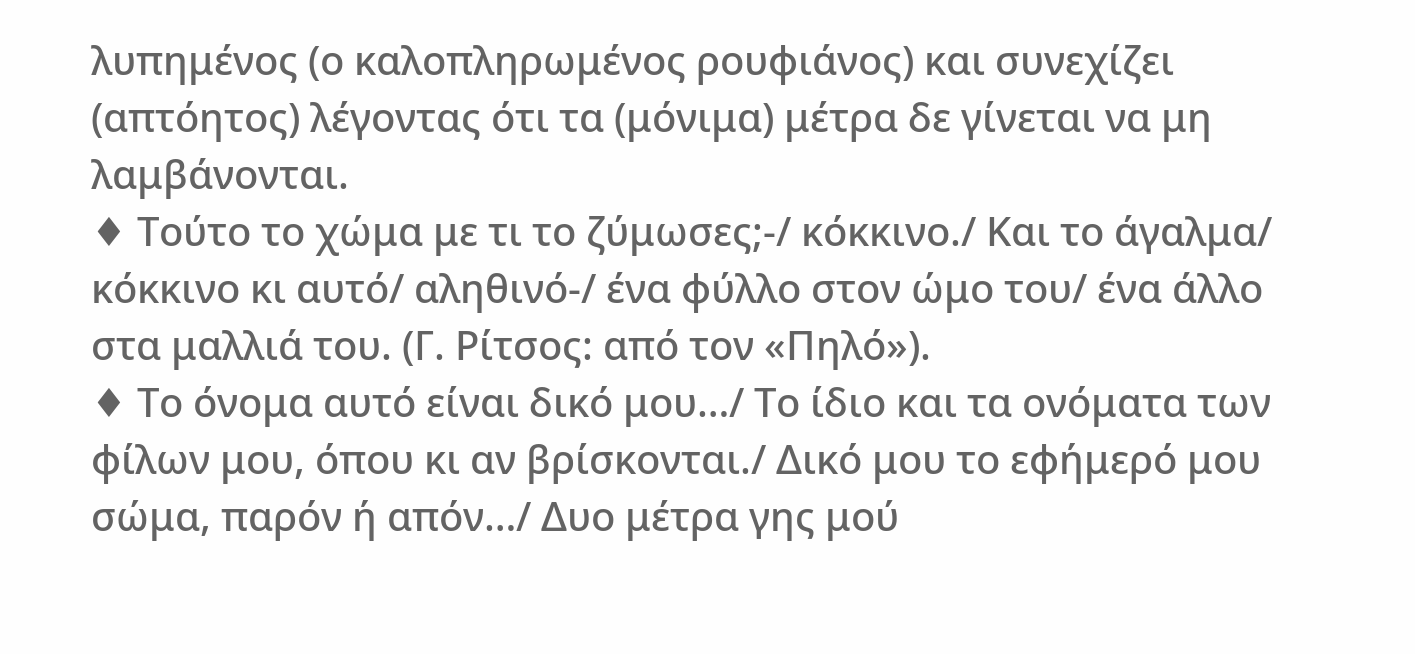λυπημένος (ο καλοπληρωμένος ρουφιάνος) και συνεχίζει (απτόητος) λέγοντας ότι τα (μόνιμα) μέτρα δε γίνεται να μη λαμβάνονται.
♦ Τούτο το χώμα με τι το ζύμωσες;-/ κόκκινο./ Και το άγαλμα/ κόκκινο κι αυτό/ αληθινό-/ ένα φύλλο στον ώμο του/ ένα άλλο στα μαλλιά του. (Γ. Ρίτσος: από τον «Πηλό»).
♦ Το όνομα αυτό είναι δικό μου…/ Το ίδιο και τα ονόματα των φίλων μου, όπου κι αν βρίσκονται./ Δικό μου το εφήμερό μου σώμα, παρόν ή απόν…/ Δυο μέτρα γης μού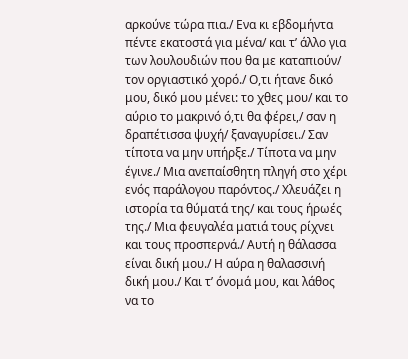αρκούνε τώρα πια./ Ενα κι εβδομήντα πέντε εκατοστά για μένα/ και τ’ άλλο για των λουλουδιών που θα με καταπιούν/ τον οργιαστικό χορό./ Ο,τι ήτανε δικό μου, δικό μου μένει: το χθες μου/ και το αύριο το μακρινό ό,τι θα φέρει,/ σαν η δραπέτισσα ψυχή/ ξαναγυρίσει./ Σαν τίποτα να μην υπήρξε./ Τίποτα να μην έγινε./ Μια ανεπαίσθητη πληγή στο χέρι ενός παράλογου παρόντος./ Χλευάζει η ιστορία τα θύματά της/ και τους ήρωές της./ Μια φευγαλέα ματιά τους ρίχνει και τους προσπερνά./ Αυτή η θάλασσα είναι δική μου./ Η αύρα η θαλασσινή δική μου./ Και τ’ όνομά μου, και λάθος να το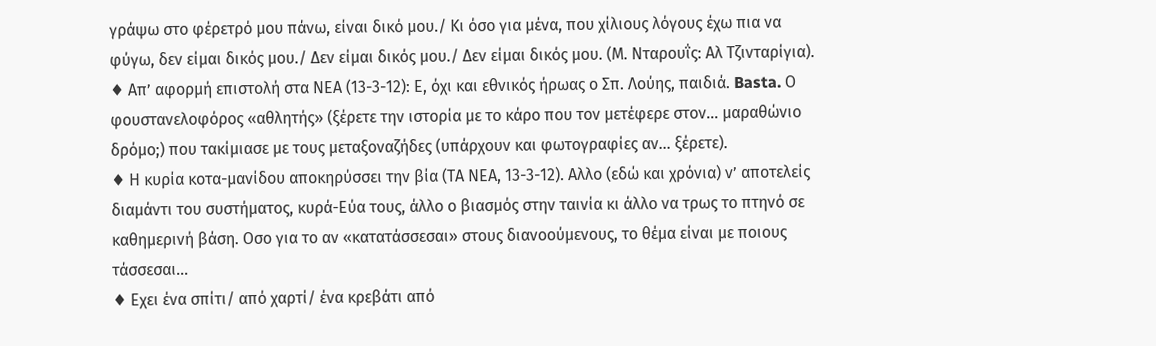γράψω στο φέρετρό μου πάνω, είναι δικό μου./ Κι όσο για μένα, που χίλιους λόγους έχω πια να φύγω, δεν είμαι δικός μου./ Δεν είμαι δικός μου./ Δεν είμαι δικός μου. (Μ. Νταρουΐς: Αλ Τζινταρίγια).
♦ Απ’ αφορμή επιστολή στα ΝΕΑ (13-3-12): Ε, όχι και εθνικός ήρωας ο Σπ. Λούης, παιδιά. Basta. Ο φουστανελοφόρος «αθλητής» (ξέρετε την ιστορία με το κάρο που τον μετέφερε στον… μαραθώνιο δρόμο;) που τακίμιασε με τους μεταξοναζήδες (υπάρχουν και φωτογραφίες αν… ξέρετε).
♦ Η κυρία κοτα-μανίδου αποκηρύσσει την βία (ΤΑ ΝΕΑ, 13-3-12). Αλλο (εδώ και χρόνια) ν’ αποτελείς διαμάντι του συστήματος, κυρά-Εύα τους, άλλο ο βιασμός στην ταινία κι άλλο να τρως το πτηνό σε καθημερινή βάση. Οσο για το αν «κατατάσσεσαι» στους διανοούμενους, το θέμα είναι με ποιους τάσσεσαι…
♦ Εχει ένα σπίτι/ από χαρτί/ ένα κρεβάτι από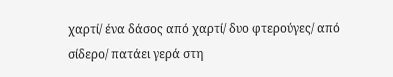χαρτί/ ένα δάσος από χαρτί/ δυο φτερούγες/ από σίδερο/ πατάει γερά στη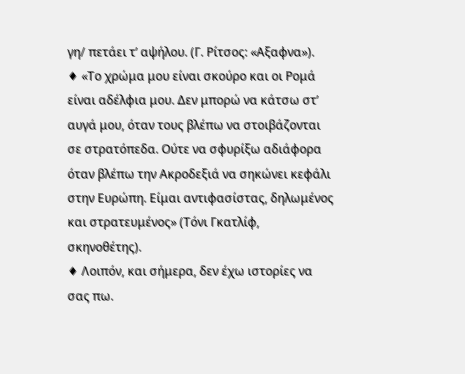γη/ πετάει τ’ αψήλου. (Γ. Ρίτσος: «Αξαφνα»).
♦ «Το χρώμα μου είναι σκούρο και οι Ρομά είναι αδέλφια μου. Δεν μπορώ να κάτσω στ’ αυγά μου, όταν τους βλέπω να στοιβάζονται σε στρατόπεδα. Ούτε να σφυρίξω αδιάφορα όταν βλέπω την Ακροδεξιά να σηκώνει κεφάλι στην Ευρώπη. Είμαι αντιφασίστας, δηλωμένος και στρατευμένος» (Τόνι Γκατλίφ, σκηνοθέτης).
♦ Λοιπόν, και σήμερα, δεν έχω ιστορίες να σας πω.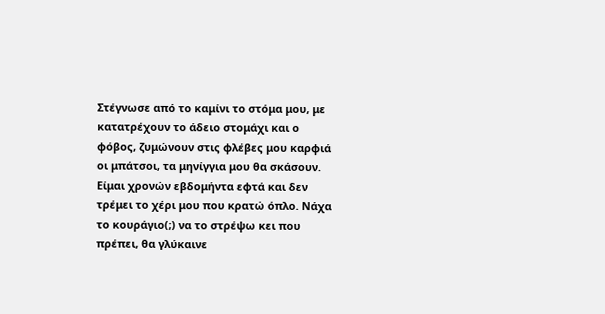Στέγνωσε από το καμίνι το στόμα μου, με κατατρέχουν το άδειο στομάχι και ο φόβος, ζυμώνουν στις φλέβες μου καρφιά οι μπάτσοι, τα μηνίγγια μου θα σκάσουν. Είμαι χρονών εβδομήντα εφτά και δεν τρέμει το χέρι μου που κρατώ όπλο. Νάχα το κουράγιο(;) να το στρέψω κει που πρέπει, θα γλύκαινε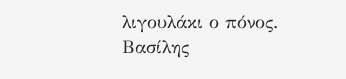λιγουλάκι ο πόνος.
Βασίλης